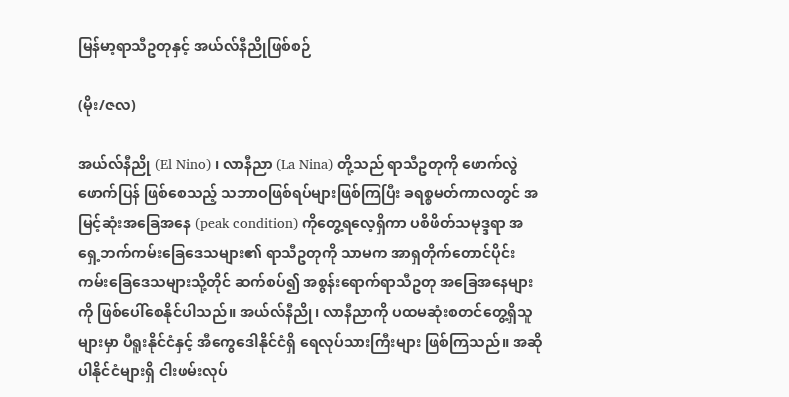မြန်မာ့ရာသီဥတုနှင့် အယ်လ်နီညိုဖြစ်စဉ်

(မိုး/ဇလ)

အယ်လ်နီညို (El Nino) ၊ လာနီညာ (La Nina) တို့သည် ရာသီဥတုကို ဖောက်လွဲဖောက်ပြန် ဖြစ်စေသည့် သဘာဝဖြစ်ရပ်များဖြစ်ကြပြီး ခရစ္စမတ်ကာလတွင် အမြင့်ဆုံးအခြေအနေ (peak condition) ကိုတွေ့ရလေ့ရှိကာ ပစိဖိတ်သမုဒ္ဒရာ အရှေ့ဘက်ကမ်းခြေဒေသများ၏ ရာသီဥတုကို သာမက အာရှတိုက်တောင်ပိုင်းကမ်းခြေဒေသများသို့တိုင် ဆက်စပ်၍ အစွန်းရောက်ရာသီဥတု အခြေအနေများကို ဖြစ်ပေါ်စေနိုင်ပါသည်။ အယ်လ်နီညို၊ လာနီညာကို ပထမဆုံးစတင်တွေ့ရှိသူများမှာ ပီရူးနိုင်ငံနှင့် အီကွေဒေါနိုင်ငံရှိ ရေလုပ်သားကြီးများ ဖြစ်ကြသည်။ အဆိုပါနိုင်ငံများရှိ ငါးဖမ်းလုပ်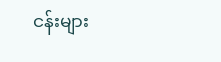ငန်းများ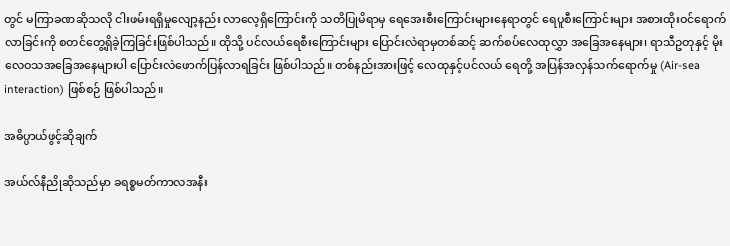တွင် မကြာခဏဆိုသလို ငါးဖမ်းရရှိမှုလျော့နည်း လာလေ့ရှိကြောင်းကို သတိပြုမိရာမှ ရေအေးစီးကြောင်းများနေရာတွင် ရေပူစီးကြောင်းများ အစားထိုးဝင်ရောက်လာခြင်းကို စတင်တွေ့ရှိခဲ့ကြခြင်းဖြစ်ပါသည်။ ထိုသို့ ပင်လယ်ရေစီးကြောင်းများ ပြောင်းလဲရာမှတစ်ဆင့် ဆက်စပ်လေထုလွှာ အခြေအနေများ၊ ရာသီဥတုနှင့် မိုးလေဝသအခြေအနေများပါ ပြောင်းလဲဖောက်ပြန်လာရခြင်း ဖြစ်ပါသည်။ တစ်နည်းအားဖြင့် လေထုနှင့်ပင်လယ် ရေတို့ အပြန်အလှန်သက်ရောက်မှု (Air-sea interaction) ဖြစ်စဉ် ဖြစ်ပါသည်။

အဓိပ္ပာယ်ဖွင့်ဆိုချက်

အယ်လ်နီညိုဆိုသည်မှာ ခရစ္စမတ်ကာလအနီး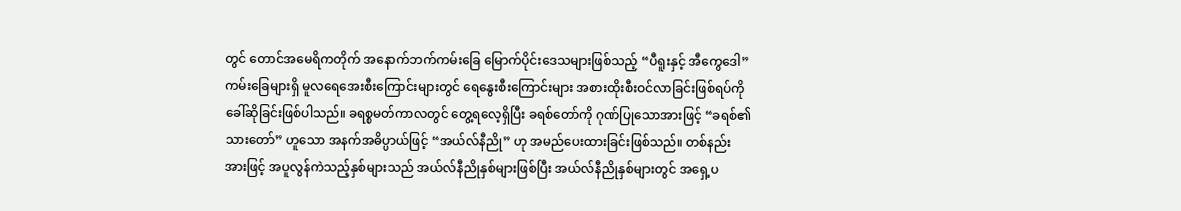တွင် တောင်အမေရိကတိုက် အနောက်ဘက်ကမ်းခြေ မြောက်ပိုင်းဒေသများဖြစ်သည့် “ပီရူးနှင့် အီကွေဒေါ” ကမ်းခြေများရှိ မူလရေအေးစီးကြောင်းများတွင် ရေနွေးစီးကြောင်းများ အစားထိုးစီးဝင်လာခြင်းဖြစ်ရပ်ကို ခေါ်ဆိုခြင်းဖြစ်ပါသည်။ ခရစ္စမတ်ကာလတွင် တွေ့ရလေ့ရှိပြီး ခရစ်တော်ကို ဂုဏ်ပြုသောအားဖြင့် “ခရစ်၏သားတော်” ဟူသော အနက်အဓိပ္ပာယ်ဖြင့် “အယ်လ်နီညို” ဟု အမည်ပေးထားခြင်းဖြစ်သည်။ တစ်နည်းအားဖြင့် အပူလွန်ကဲသည့်နှစ်များသည် အယ်လ်နီညိုနှစ်များဖြစ်ပြီး အယ်လ်နီညိုနှစ်များတွင် အရှေ့ပ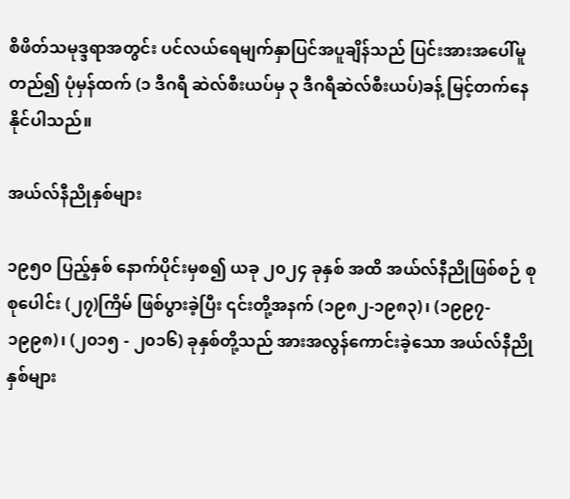စိဖိတ်သမုဒ္ဒရာအတွင်း ပင်လယ်ရေမျက်နှာပြင်အပူချိန်သည် ပြင်းအားအပေါ်မူတည်၍ ပုံမှန်ထက် (၁ ဒီဂရီ ဆဲလ်စီးယပ်မှ ၃ ဒီဂရီဆဲလ်စီးယပ်)ခန့် မြင့်တက်နေနိုင်ပါသည်။

အယ်လ်နီညိုနှစ်များ

၁၉၅၀ ပြည့်နှစ် နောက်ပိုင်းမှစ၍ ယခု ၂၀၂၄ ခုနှစ် အထိ အယ်လ်နီညိုဖြစ်စဉ် စုစုပေါင်း (၂၇)ကြိမ် ဖြစ်ပွားခဲ့ပြီး ၎င်းတို့အနက် (၁၉၈၂-၁၉၈၃)၊ (၁၉၉၇- ၁၉၉၈)၊ (၂၀၁၅ - ၂၀၁၆) ခုနှစ်တို့သည် အားအလွန်ကောင်းခဲ့သော အယ်လ်နီညိုနှစ်များ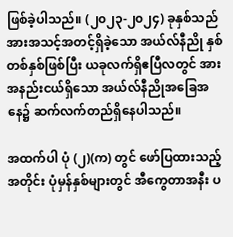ဖြစ်ခဲ့ပါသည်။ (၂၀၂၃-၂၀၂၄) ခုနှစ်သည် အားအသင့်အတင့်ရှိခဲ့သော အယ်လ်နီညို နှစ်တစ်နှစ်ဖြစ်ပြီး ယခုလက်ရှိဧပြီလတွင် အားအနည်းငယ်ရှိသော အယ်လ်နီညိုအခြေအနေ၌ ဆက်လက်တည်ရှိနေပါသည်။

အထက်ပါ ပုံ (၂)(က) တွင် ဖော်ပြထားသည့် အတိုင်း ပုံမှန်နှစ်များတွင် အီကွေတာအနီး ပ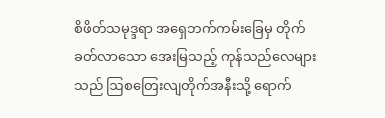စိဖိတ်သမုဒ္ဒရာ အရှေဘက်ကမ်းခြေမှ တိုက်ခတ်လာသော အေးမြသည့် ကုန်သည်လေများသည် ဩစတြေးလျတိုက်အနီးသို့ ရောက်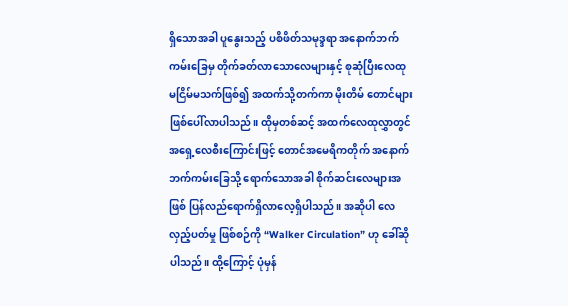ရှိသောအခါ ပူနွေးသည့် ပစိဖိတ်သမုဒ္ဒရာ အနောက်ဘက်ကမ်းခြေမှ တိုက်ခတ်လာသောလေများနှင့် စုဆုံပြီးလေထု မငြိမ်မသက်ဖြစ်၍ အထက်သို့တက်ကာ မိုးတိမ် တောင်များ ဖြစ်ပေါ်လာပါသည်။ ထိုမှတစ်ဆင့် အထက်လေထုလွှာတွင် အရှေ့လေစီးကြောင်းဖြင့် တောင်အမေရိကတိုက် အနောက်ဘက်ကမ်းခြေသို့ ရောက်သောအခါ စိုက်ဆင်းလေများအဖြစ် ပြန်လည်ရောက်ရှိလာလေ့ရှိပါသည်။ အဆိုပါ လေလှည့်ပတ်မှု ဖြစ်စဉ်ကို “Walker Circulation” ဟု ခေါ်ဆိုပါသည်။ ထို့ကြောင့် ပုံမှန်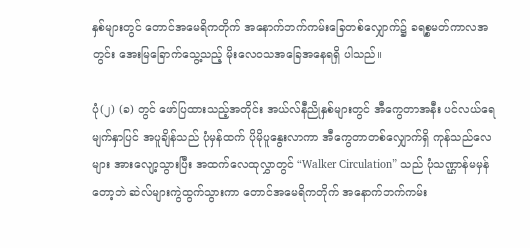နှစ်များတွင် တောင်အမေရိကတိုက် အနောက်ဘက်ကမ်းခြေတစ်လျှောက်၌ ခရစ္စမတ်ကာလအတွင်း အေးမြခြောက်သွေ့သည့် မိုးလေဝသအခြေအနေရရှိ ပါသည်။

ပုံ(၂) (ခ) တွင် ဖော်ပြထားသည့်အတိုင်း အယ်လ်နီညိုနှစ်များတွင် အီကွေတာအနီး ပင်လယ်ရေမျက်နှာပြင် အပူချိန်သည် ပုံမှန်ထက် ပိုမိုပူနွေးလာကာ အီကွေတာတစ်လျှောက်ရှိ ကုန်သည်လေများ အားလျော့သွားပြီး အထက်လေထုလွှာတွင် “Walker Circulation” သည် ပုံသဏ္ဌာန်မမှန်တော့ဘဲ ဆဲလ်များကွဲထွက်သွားကာ တောင်အမေရိကတိုက် အနောက်ဘက်ကမ်း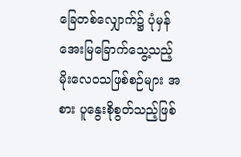ခြေတစ်လျှောက်၌ ပုံမှန်အေးမြခြောက်သွေ့သည့် မိုးလေဝသဖြစ်စဉ်များ အစား ပူနွေးစိုစွတ်သည့်ဖြစ်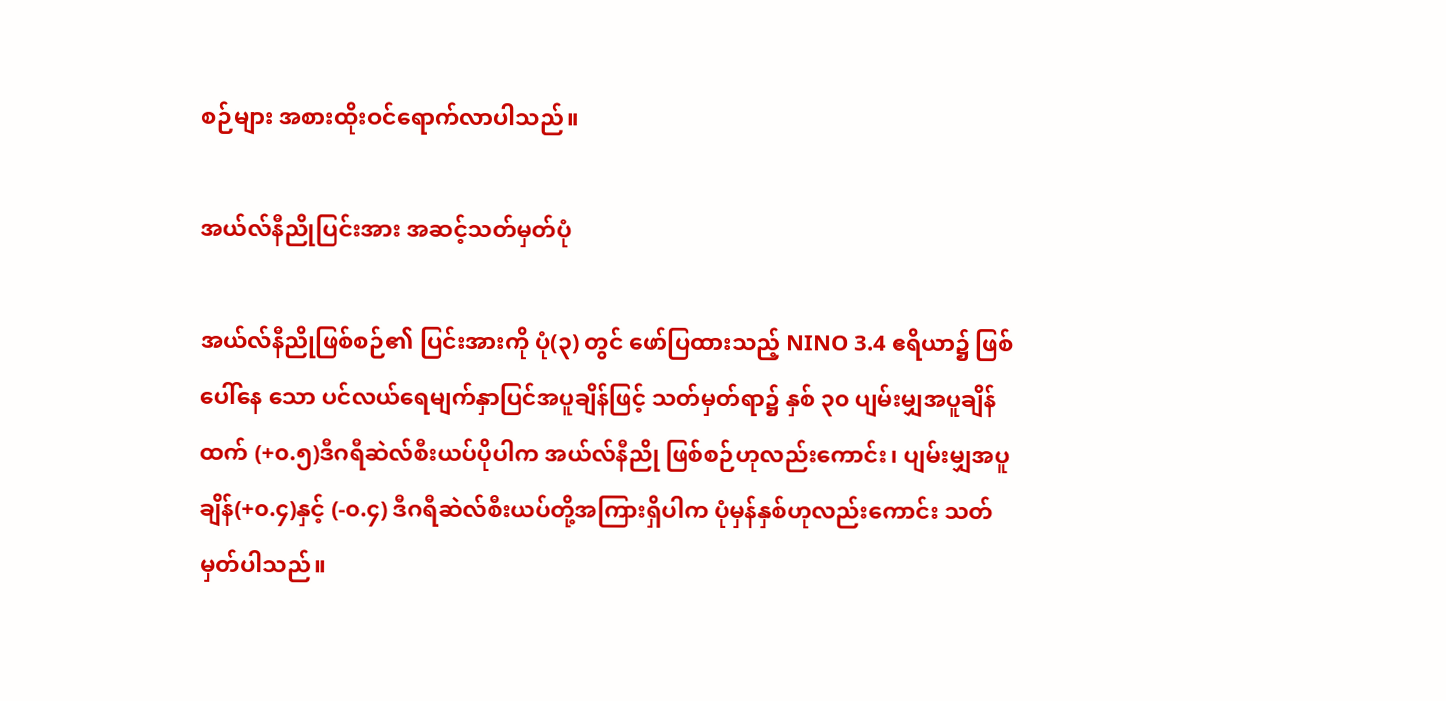စဉ်များ အစားထိုးဝင်ရောက်လာပါသည်။

အယ်လ်နီညိုပြင်းအား အဆင့်သတ်မှတ်ပုံ

အယ်လ်နီညိုဖြစ်စဉ်၏ ပြင်းအားကို ပုံ(၃) တွင် ဖော်ပြထားသည့် NINO 3.4 ဧရိယာ၌ ဖြစ်ပေါ်နေ သော ပင်လယ်ရေမျက်နှာပြင်အပူချိန်ဖြင့် သတ်မှတ်ရာ၌ နှစ် ၃၀ ပျမ်းမျှအပူချိန်ထက် (+၀.၅)ဒီဂရီဆဲလ်စီးယပ်ပိုပါက အယ်လ်နီညို ဖြစ်စဉ်ဟုလည်းကောင်း၊ ပျမ်းမျှအပူချိန်(+၀.၄)နှင့် (-၀.၄) ဒီဂရီဆဲလ်စီးယပ်တို့အကြားရှိပါက ပုံမှန်နှစ်ဟုလည်းကောင်း သတ်မှတ်ပါသည်။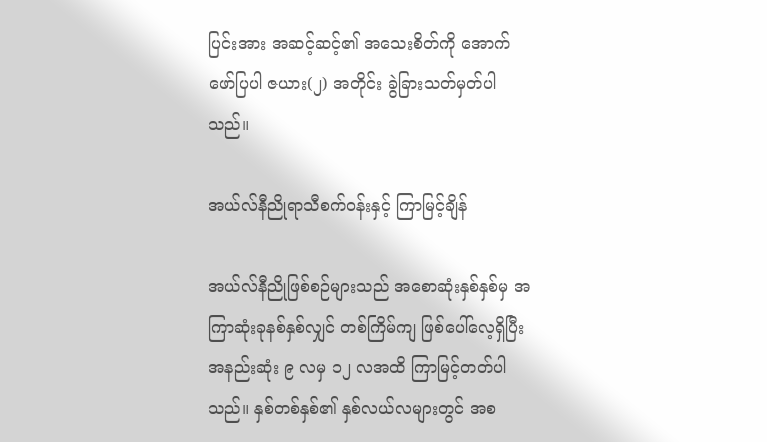ပြင်းအား အဆင့်ဆင့်၏ အသေးစိတ်ကို အောက်ဖော်ပြပါ ဇယား(၂) အတိုင်း ခွဲခြားသတ်မှတ်ပါသည်။

အယ်လ်နီညိုရာသီစက်ဝန်းနှင့် ကြာမြင့်ချိန်

အယ်လ်နီညိုဖြစ်စဉ်များသည် အစောဆုံးနှစ်နှစ်မှ အကြာဆုံးခုနစ်နှစ်လျှင် တစ်ကြိမ်ကျ ဖြစ်ပေါ်လေ့ရှိပြီး အနည်းဆုံး ၉ လမှ ၁၂ လအထိ ကြာမြင့်တတ်ပါသည်။ နှစ်တစ်နှစ်၏ နှစ်လယ်လများတွင် အစ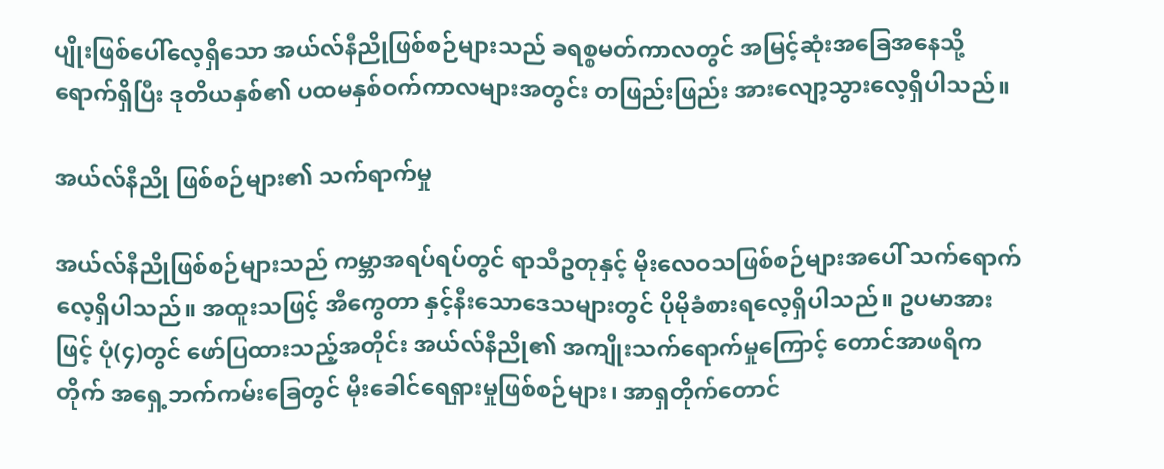ပျိုးဖြစ်ပေါ်လေ့ရှိသော အယ်လ်နီညိုဖြစ်စဉ်များသည် ခရစ္စမတ်ကာလတွင် အမြင့်ဆုံးအခြေအနေသို့ရောက်ရှိပြီး ဒုတိယနှစ်၏ ပထမနှစ်ဝက်ကာလများအတွင်း တဖြည်းဖြည်း အားလျော့သွားလေ့ရှိပါသည်။

အယ်လ်နီညို ဖြစ်စဉ်များ၏ သက်ရာက်မှု

အယ်လ်နီညိုဖြစ်စဉ်များသည် ကမ္ဘာအရပ်ရပ်တွင် ရာသီဥတုနှင့် မိုးလေဝသဖြစ်စဉ်များအပေါ် သက်ရောက်လေ့ရှိပါသည်။ အထူးသဖြင့် အီကွေတာ နှင့်နီးသောဒေသများတွင် ပိုမိုခံစားရလေ့ရှိပါသည်။ ဥပမာအားဖြင့် ပုံ(၄)တွင် ဖော်ပြထားသည့်အတိုင်း အယ်လ်နီညို၏ အကျိုးသက်ရောက်မှုကြောင့် တောင်အာဖရိကတိုက် အရှေ့ဘက်ကမ်းခြေတွင် မိုးခေါင်ရေရှားမှုဖြစ်စဉ်များ၊ အာရှတိုက်တောင်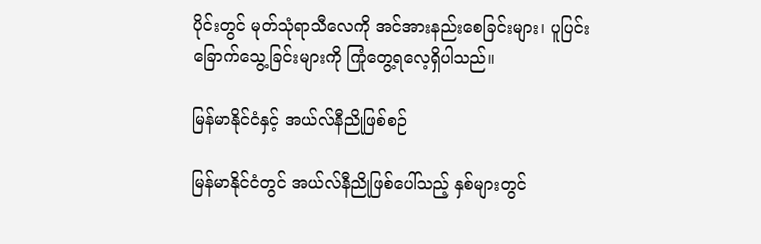ပိုင်းတွင် မုတ်သုံရာသီလေကို အင်အားနည်းစေခြင်းများ၊ ပူပြင်းခြောက်သွေ့ခြင်းများကို ကြုံတွေ့ရလေ့ရှိပါသည်။

မြန်မာနိုင်ငံနှင့် အယ်လ်နီညိုဖြစ်စဉ်

မြန်မာနိုင်ငံတွင် အယ်လ်နီညိုဖြစ်ပေါ်သည့် နှစ်များတွင်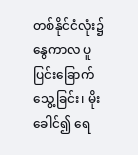တစ်နိုင်ငံလုံး၌ နွေကာလ ပူပြင်းခြောက်သွေ့ခြင်း၊ မိုးခေါင်၍ ရေ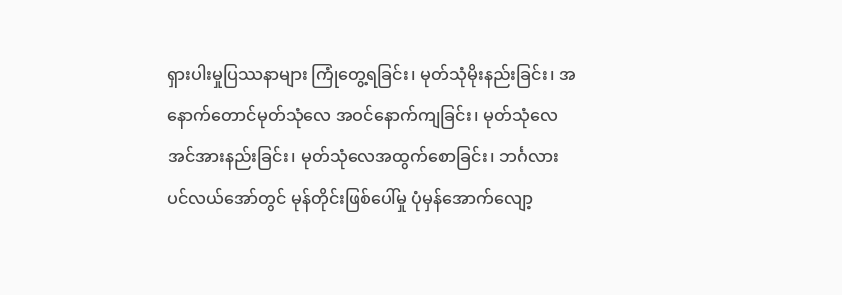ရှားပါးမှုပြဿနာများ ကြုံတွေ့ရခြင်း၊ မုတ်သုံမိုးနည်းခြင်း၊ အနောက်တောင်မုတ်သုံလေ အဝင်နောက်ကျခြင်း၊ မုတ်သုံလေ အင်အားနည်းခြင်း၊ မုတ်သုံလေအထွက်စောခြင်း၊ ဘင်္ဂလားပင်လယ်အော်တွင် မုန်တိုင်းဖြစ်ပေါ်မှု ပုံမှန်အောက်လျော့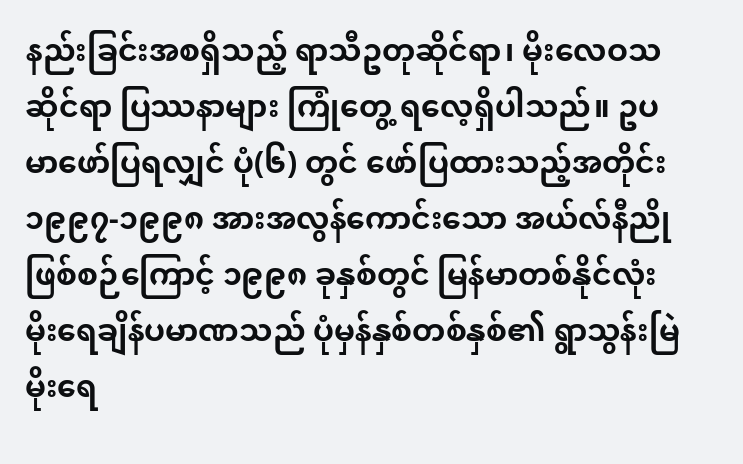နည်းခြင်းအစရှိသည့် ရာသီဥတုဆိုင်ရာ၊ မိုးလေဝသဆိုင်ရာ ပြဿနာများ ကြုံတွေ့ ရလေ့ရှိပါသည်။ ဥပမာဖော်ပြရလျှင် ပုံ(၆) တွင် ဖော်ပြထားသည့်အတိုင်း ၁၉၉၇-၁၉၉၈ အားအလွန်ကောင်းသော အယ်လ်နီညိုဖြစ်စဉ်ကြောင့် ၁၉၉၈ ခုနှစ်တွင် မြန်မာတစ်နိုင်လုံး မိုးရေချိန်ပမာဏသည် ပုံမှန်နှစ်တစ်နှစ်၏ ရွာသွန်းမြဲမိုးရေ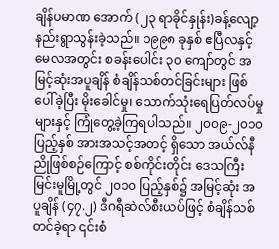ချိန်ပမာဏ အောက် (၂၃ ရာခိုင်နှုန်း)ခန့်လျော့နည်းရွာသွန်းခဲ့သည်။ ၁၉၉၈ ခုနှစ် ဧပြီလနှင့်မေလအတွင်း စခန်းပေါင်း ၃၀ ကျော်တွင် အမြင့်ဆုံးအပူချိန် စံချိန်သစ်တင်ခြင်းများ ဖြစ်ပေါ်ခဲ့ပြီး မိုးခေါင်မှု၊ သောက်သုံးရေပြတ်လပ်မှုများနှင့် ကြုံတွေ့ခဲ့ကြရပါသည်။ ၂၀၀၉-၂၀၁၀ ပြည့်နှစ် အားအသင့်အတင့် ရှိသော အယ်လ်နီညိုဖြစ်စဉ်ကြောင့် စစ်ကိုင်းတိုင်း ဒေသကြီး မြင်းမူမြို့တွင် ၂၀၁၀ ပြည့်နှစ်၌ အမြင့်ဆုံး အပူချိန် (၄၇.၂) ဒီဂရီဆဲလ်စီးယပ်ဖြင့် စံချိန်သစ်တင်ခဲ့ရာ ၎င်းစံ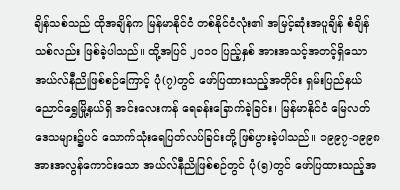ချိန်သစ်သည် ထိုအချိန်က မြန်မာနိုင်ငံ တစ်နိုင်ငံလုံး၏ အမြင့်ဆုံးအပူချိန် စံချိန်သစ်လည်း ဖြစ်ခဲ့ပါသည်။ ထို့အပြင် ၂၀၁၀ ပြည့်နှစ် အားအသင့်အတင့်ရှိသော အယ်လ်နီညိုဖြစ်စဉ်ကြောင့် ပုံ(၇)တွင် ဖော်ပြထားသည့်အတိုင်း ရှမ်းပြည်နယ် ညောင်ရွှေမြို့နယ်ရှိ အင်းလေးကန် ရေခန်းခြောက်ခဲ့ခြင်း၊ မြန်မာနိုင်ငံ မြေလတ်ဒေသများ၌ပင် သောက်သုံးရေပြတ်လပ်ခြင်းတို့ ဖြစ်ပွားခဲ့ပါသည်။ ၁၉၉၇-၁၉၉၈ အားအလွန်ကောင်းသော အယ်လ်နီညိုဖြစ်စဉ်တွင် ပုံ(၅)တွင် ဖော်ပြထားသည့်အ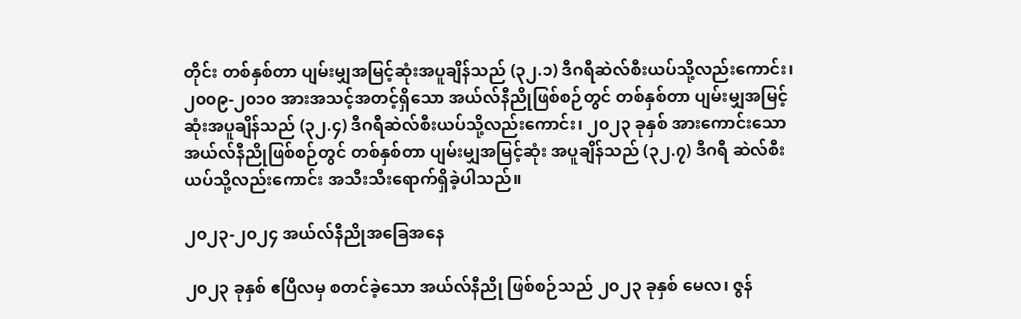တိုင်း တစ်နှစ်တာ ပျမ်းမျှအမြင့်ဆုံးအပူချိန်သည် (၃၂.၁) ဒီဂရီဆဲလ်စီးယပ်သို့လည်းကောင်း၊ ၂၀၀၉-၂၀၁၀ အားအသင့်အတင့်ရှိသော အယ်လ်နီညိုဖြစ်စဉ်တွင် တစ်နှစ်တာ ပျမ်းမျှအမြင့်ဆုံးအပူချိန်သည် (၃၂.၄) ဒီဂရီဆဲလ်စီးယပ်သို့လည်းကောင်း၊ ၂၀၂၃ ခုနှစ် အားကောင်းသော အယ်လ်နီညိုဖြစ်စဉ်တွင် တစ်နှစ်တာ ပျမ်းမျှအမြင့်ဆုံး အပူချိန်သည် (၃၂.၇) ဒီဂရီ ဆဲလ်စီးယပ်သို့လည်းကောင်း အသီးသီးရောက်ရှိခဲ့ပါသည်။

၂၀၂၃-၂၀၂၄ အယ်လ်နီညိုအခြေအနေ

၂၀၂၃ ခုနှစ် ဧပြီလမှ စတင်ခဲ့သော အယ်လ်နီညို ဖြစ်စဉ်သည် ၂၀၂၃ ခုနှစ် မေလ၊ ဇွန်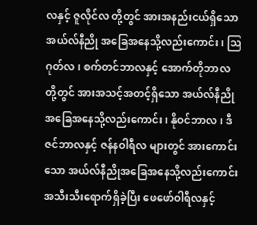လနှင့် ဇူလိုင်လ တို့တွင် အားအနည်းငယ်ရှိသော အယ်လ်နီညို အခြေအနေသို့လည်းကောင်း၊ ဩဂုတ်လ၊ စက်တင်ဘာလနှင့် အောက်တိုဘာလတို့တွင် အားအသင့်အတင့်ရှိသော အယ်လ်နီညိုအခြေအနေသို့လည်းကောင်း၊ နိုဝင်ဘာလ၊ ဒီဇင်ဘာလနှင့် ဇန်နဝါရီလ များတွင် အားကောင်းသော အယ်လ်နီညိုအခြေအနေသို့လည်းကောင်း အသီးသီးရောက်ရှိခဲ့ပြီး ဖေဖော်ဝါရီလနှင့်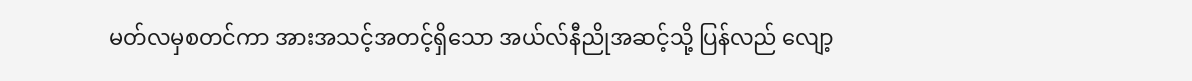မတ်လမှစတင်ကာ အားအသင့်အတင့်ရှိသော အယ်လ်နီညိုအဆင့်သို့ ပြန်လည် လျော့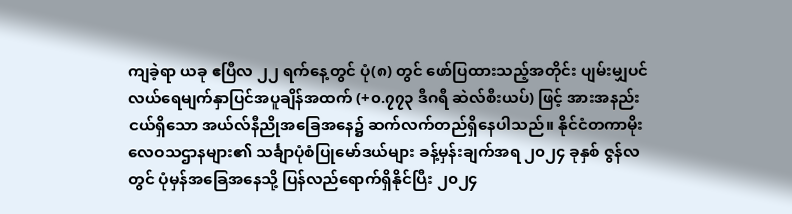ကျခဲ့ရာ ယခု ဧပြီလ ၂၂ ရက်နေ့တွင် ပုံ(၈) တွင် ဖော်ပြထားသည့်အတိုင်း ပျမ်းမျှပင်လယ်ရေမျက်နှာပြင်အပူချိန်အထက် (+၀.၇၇၃ ဒီဂရီ ဆဲလ်စီးယပ်) ဖြင့် အားအနည်းငယ်ရှိသော အယ်လ်နီညိုအခြေအနေ၌ ဆက်လက်တည်ရှိနေပါသည်။ နိုင်ငံတကာမိုးလေဝသဌာနများ၏ သင်္ချာပုံစံပြုမော်ဒယ်များ ခန့်မှန်းချက်အရ ၂၀၂၄ ခုနှစ် ဇွန်လတွင် ပုံမှန်အခြေအနေသို့ ပြန်လည်ရောက်ရှိနိုင်ပြီး ၂၀၂၄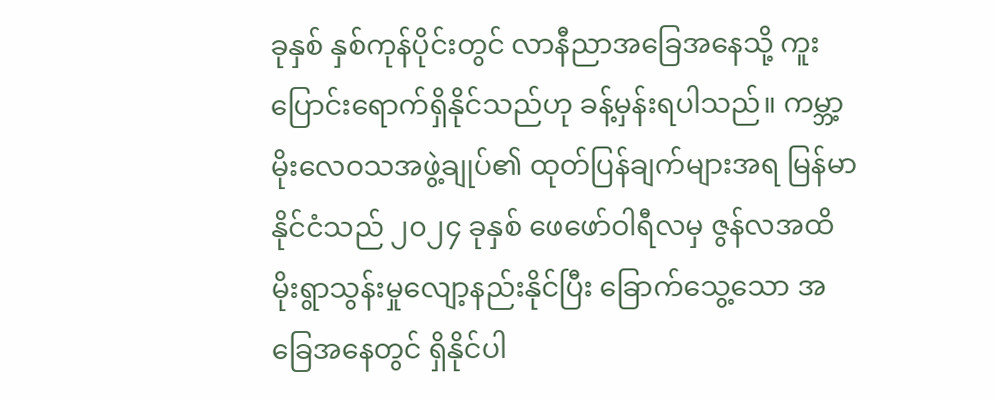ခုနှစ် နှစ်ကုန်ပိုင်းတွင် လာနီညာအခြေအနေသို့ ကူးပြောင်းရောက်ရှိနိုင်သည်ဟု ခန့်မှန်းရပါသည်။ ကမ္ဘာ့မိုးလေဝသအဖွဲ့ချုပ်၏ ထုတ်ပြန်ချက်များအရ မြန်မာနိုင်ငံသည် ၂၀၂၄ ခုနှစ် ဖေဖော်ဝါရီလမှ ဇွန်လအထိ မိုးရွာသွန်းမှုလျော့နည်းနိုင်ပြီး ခြောက်သွေ့သော အခြေအနေတွင် ရှိနိုင်ပါ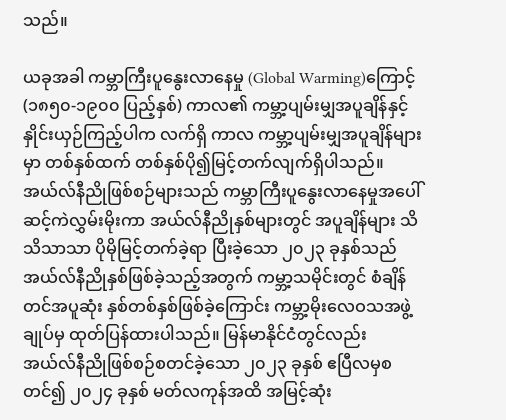သည်။

ယခုအခါ ကမ္ဘာကြီးပူနွေးလာနေမှု (Global Warming)ကြောင့် (၁၈၅၀-၁၉၀၀ ပြည့်နှစ်) ကာလ၏ ကမ္ဘာ့ပျမ်းမျှအပူချိန်နှင့် နှိုင်းယှဉ်ကြည့်ပါက လက်ရှိ ကာလ ကမ္ဘာ့ပျမ်းမျှအပူချိန်များမှာ တစ်နှစ်ထက် တစ်နှစ်ပို၍မြင့်တက်လျက်ရှိပါသည်။ အယ်လ်နီညိုဖြစ်စဉ်များသည် ကမ္ဘာကြီးပူနွေးလာနေမှုအပေါ် ဆင့်ကဲလွှမ်းမိုးကာ အယ်လ်နီညိုနှစ်များတွင် အပူချိန်များ သိသိသာသာ ပိုမိုမြင့်တက်ခဲ့ရာ ပြီးခဲ့သော ၂၀၂၃ ခုနှစ်သည် အယ်လ်နီညိုနှစ်ဖြစ်ခဲ့သည့်အတွက် ကမ္ဘာ့သမိုင်းတွင် စံချိန်တင်အပူဆုံး နှစ်တစ်နှစ်ဖြစ်ခဲ့ကြောင်း ကမ္ဘာ့မိုးလေဝသအဖွဲ့ချုပ်မှ ထုတ်ပြန်ထားပါသည်။ မြန်မာနိုင်ငံတွင်လည်း အယ်လ်နီညိုဖြစ်စဉ်စတင်ခဲ့သော ၂၀၂၃ ခုနှစ် ဧပြီလမှစတင်၍ ၂၀၂၄ ခုနှစ် မတ်လကုန်အထိ အမြင့်ဆုံး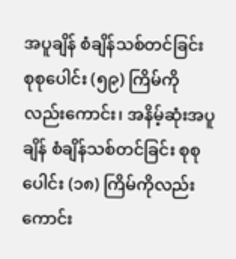အပူချိန် စံချိန်သစ်တင်ခြင်း စုစုပေါင်း (၅၉) ကြိမ်ကိုလည်းကောင်း၊ အနိမ့်ဆုံးအပူချိန် စံချိန်သစ်တင်ခြင်း စုစုပေါင်း (၁၈) ကြိမ်ကိုလည်းကောင်း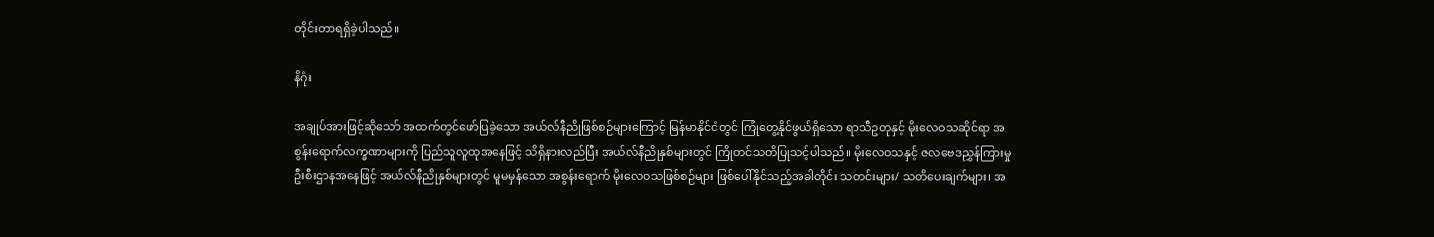တိုင်းတာရရှိခဲ့ပါသည်။

နိဂုံး

အချုပ်အားဖြင့်ဆိုသော် အထက်တွင်ဖော်ပြခဲ့သော အယ်လ်နီညိုဖြစ်စဉ်များကြောင့် မြန်မာနိုင်ငံတွင် ကြုံတွေ့နိုင်ဖွယ်ရှိသော ရာသီဥတုနှင့် မိုးလေဝသဆိုင်ရာ အစွန်းရောက်လက္ခဏာများကို ပြည်သူလူထုအနေဖြင့် သိရှိနားလည်ပြီး အယ်လ်နီညိုနှစ်များတွင် ကြိုတင်သတိပြုသင့်ပါသည်။ မိုးလေဝသနှင့် ဇလဗေဒညွှန်ကြားမှု ဦးစီးဌာနအနေဖြင့် အယ်လ်နီညိုနှစ်များတွင် မူမမှန်သော အစွန်းရောက် မိုးလေဝသဖြစ်စဉ်များ ဖြစ်ပေါ်နိုင်သည့်အခါတိုင်း သတင်းများ/ သတိပေးချက်များ၊ အ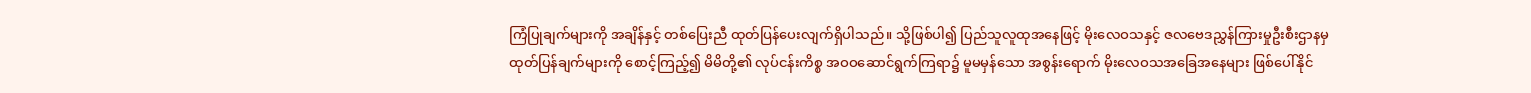ကြံပြုချက်များကို အချိန်နှင့် တစ်ပြေးညီ ထုတ်ပြန်ပေးလျက်ရှိပါသည်။ သို့ဖြစ်ပါ၍ ပြည်သူလူထုအနေဖြင့် မိုးလေဝသနှင့် ဇလဗေဒညွှန်ကြားမှုဦးစီးဌာနမှ ထုတ်ပြန်ချက်များကို စောင့်ကြည့်၍ မိမိတို့၏ လုပ်ငန်းကိစ္စ အဝဝဆောင်ရွက်ကြရာ၌ မူမမှန်သော အစွန်းရောက် မိုးလေဝသအခြေအနေများ ဖြစ်ပေါ်နိုင်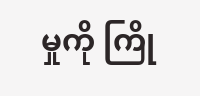မှုကို ကြို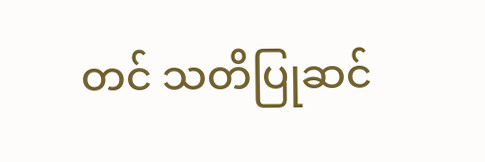တင် သတိပြုဆင်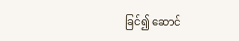ခြင်၍ ဆောင်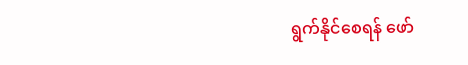ရွက်နိုင်စေရန် ဖော်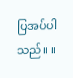ပြအပ်ပါသည်။ ။